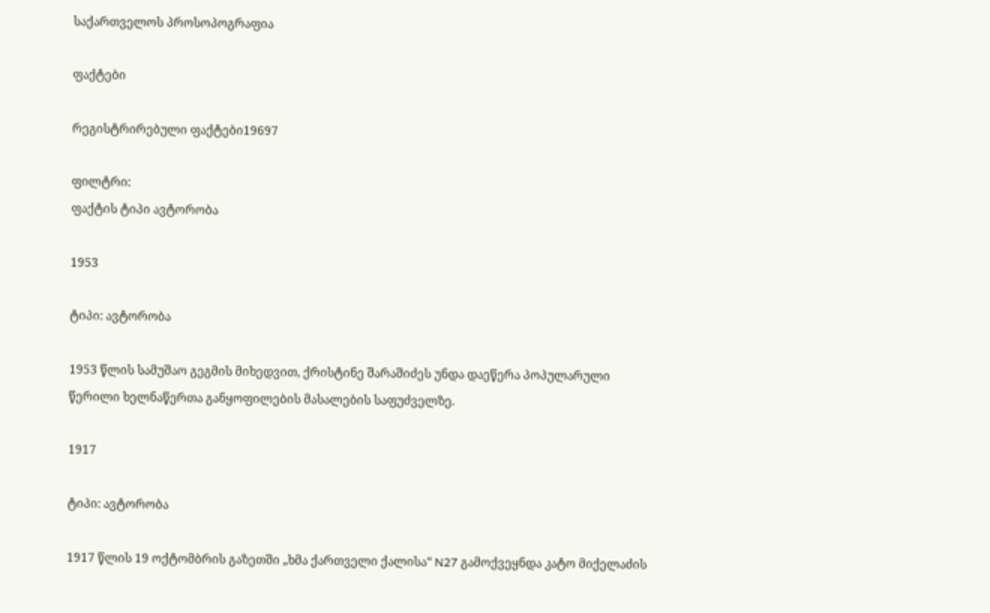საქართველოს პროსოპოგრაფია

ფაქტები

რეგისტრირებული ფაქტები19697

ფილტრი:
ფაქტის ტიპი ავტორობა

1953

ტიპი: ავტორობა

1953 წლის სამუშაო გეგმის მიხედვით, ქრისტინე შარაშიძეს უნდა დაეწერა პოპულარული წერილი ხელნაწერთა განყოფილების მასალების საფუძველზე.

1917

ტიპი: ავტორობა

1917 წლის 19 ოქტომბრის გაზეთში „ხმა ქართველი ქალისა“ N27 გამოქვეყნდა კატო მიქელაძის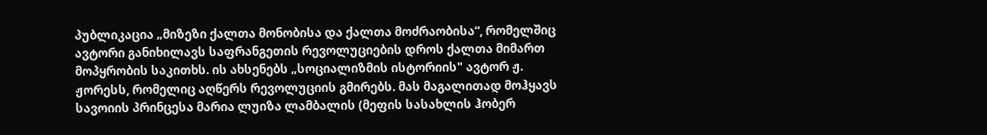პუბლიკაცია „მიზეზი ქალთა მონობისა და ქალთა მოძრაობისა“, რომელშიც ავტორი განიხილავს საფრანგეთის რევოლუციების დროს ქალთა მიმართ მოპყრობის საკითხს. ის ახსენებს „სოციალიზმის ისტორიის" ავტორ ჟ. ჟორესს, რომელიც აღწერს რევოლუციის გმირებს. მას მაგალითად მოჰყავს სავოიის პრინცესა მარია ლუიზა ლამბალის (მეფის სასახლის ჰობერ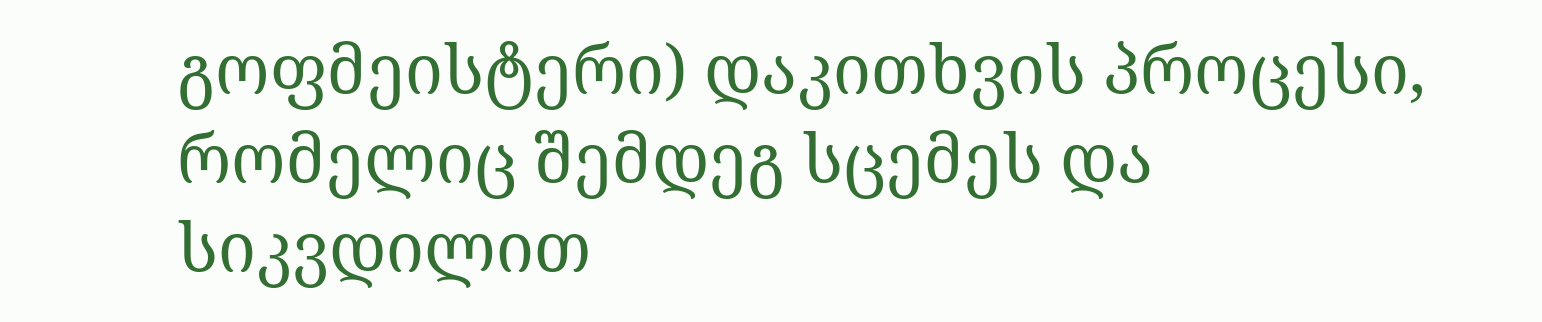გოფმეისტერი) დაკითხვის პროცესი, რომელიც შემდეგ სცემეს და სიკვდილით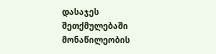დასაჯეს შეთქმულებაში მონაწილეობის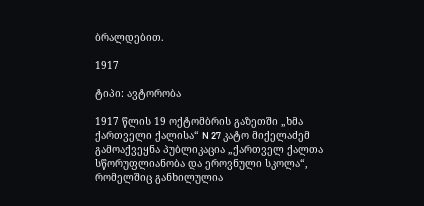ბრალდებით.

1917

ტიპი: ავტორობა

1917 წლის 19 ოქტომბრის გაზეთში „ხმა ქართველი ქალისა“ N 27 კატო მიქელაძემ გამოაქვეყნა პუბლიკაცია „ქართველ ქალთა სწორუფლიანობა და ეროვნული სკოლა“, რომელშიც განხილულია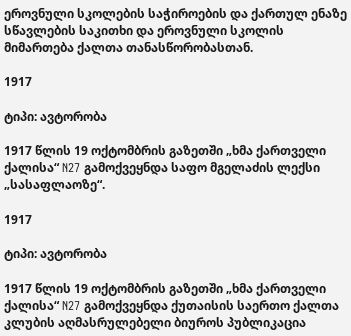ეროვნული სკოლების საჭიროების და ქართულ ენაზე სწავლების საკითხი და ეროვნული სკოლის მიმართება ქალთა თანასწორობასთან.

1917

ტიპი: ავტორობა

1917 წლის 19 ოქტომბრის გაზეთში „ხმა ქართველი ქალისა“ N27 გამოქვეყნდა საფო მგელაძის ლექსი „სასაფლაოზე“.

1917

ტიპი: ავტორობა

1917 წლის 19 ოქტომბრის გაზეთში „ხმა ქართველი ქალისა“ N27 გამოქვეყნდა ქუთაისის საერთო ქალთა კლუბის აღმასრულებელი ბიუროს პუბლიკაცია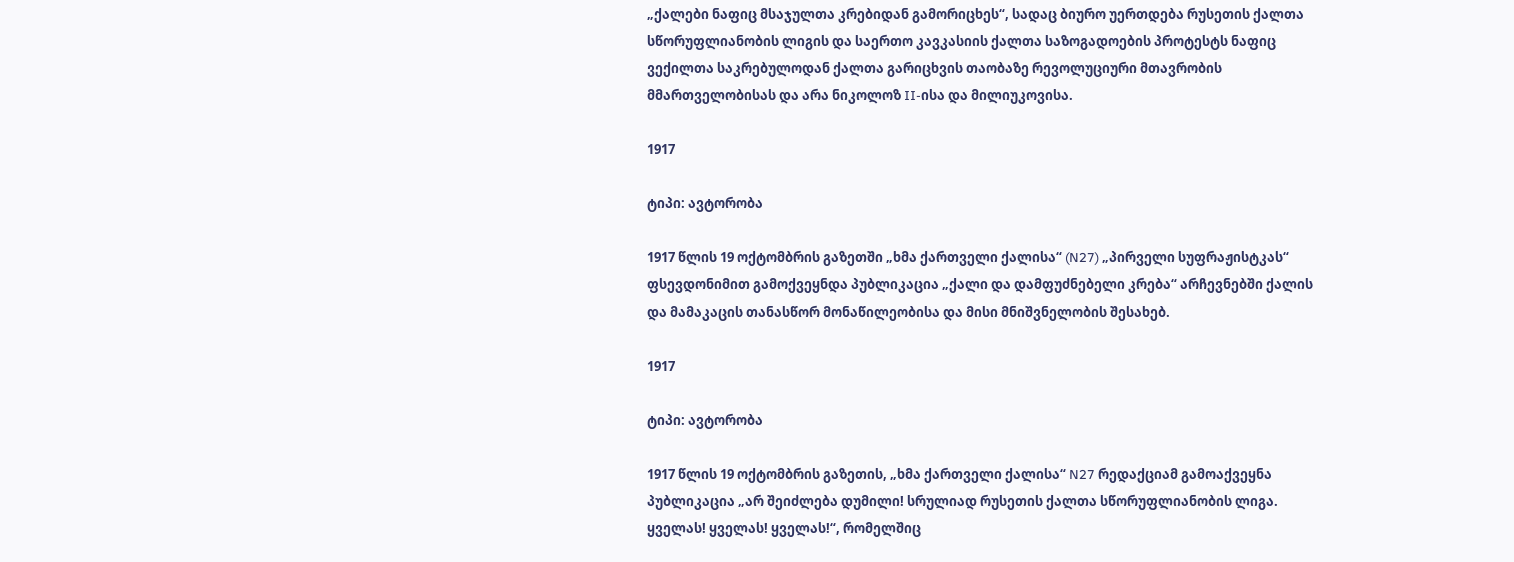„ქალები ნაფიც მსაჯულთა კრებიდან გამორიცხეს“, სადაც ბიურო უერთდება რუსეთის ქალთა სწორუფლიანობის ლიგის და საერთო კავკასიის ქალთა საზოგადოების პროტესტს ნაფიც ვექილთა საკრებულოდან ქალთა გარიცხვის თაობაზე რევოლუციური მთავრობის მმართველობისას და არა ნიკოლოზ II-ისა და მილიუკოვისა.

1917

ტიპი: ავტორობა

1917 წლის 19 ოქტომბრის გაზეთში „ხმა ქართველი ქალისა“ (N27) „პირველი სუფრაჟისტკას“ ფსევდონიმით გამოქვეყნდა პუბლიკაცია „ქალი და დამფუძნებელი კრება“ არჩევნებში ქალის და მამაკაცის თანასწორ მონაწილეობისა და მისი მნიშვნელობის შესახებ.

1917

ტიპი: ავტორობა

1917 წლის 19 ოქტომბრის გაზეთის, „ხმა ქართველი ქალისა“ N27 რედაქციამ გამოაქვეყნა პუბლიკაცია „არ შეიძლება დუმილი! სრულიად რუსეთის ქალთა სწორუფლიანობის ლიგა. ყველას! ყველას! ყველას!“, რომელშიც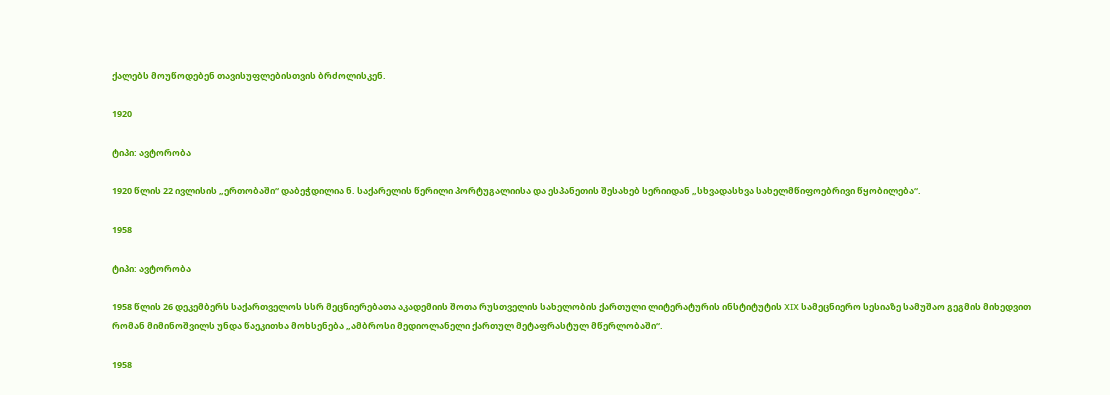ქალებს მოუწოდებენ თავისუფლებისთვის ბრძოლისკენ.

1920

ტიპი: ავტორობა

1920 წლის 22 ივლისის „ერთობაში“ დაბეჭდილია ნ. საქარელის წერილი პორტუგალიისა და ესპანეთის შესახებ სერიიდან „სხვადასხვა სახელმწიფოებრივი წყობილება“.

1958

ტიპი: ავტორობა

1958 წლის 26 დეკემბერს საქართველოს სსრ მეცნიერებათა აკადემიის შოთა რუსთველის სახელობის ქართული ლიტერატურის ინსტიტუტის XIX სამეცნიერო სესიაზე სამუშაო გეგმის მიხედვით რომან მიმინოშვილს უნდა წაეკითხა მოხსენება „ამბროსი მედიოლანელი ქართულ მეტაფრასტულ მწერლობაში“.

1958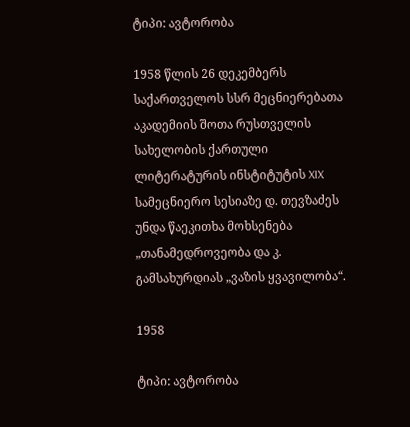ტიპი: ავტორობა

1958 წლის 26 დეკემბერს საქართველოს სსრ მეცნიერებათა აკადემიის შოთა რუსთველის სახელობის ქართული ლიტერატურის ინსტიტუტის XIX სამეცნიერო სესიაზე დ. თევზაძეს უნდა წაეკითხა მოხსენება „თანამედროვეობა და კ. გამსახურდიას „ვაზის ყვავილობა“.

1958

ტიპი: ავტორობა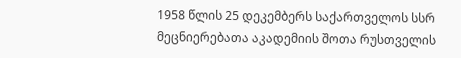1958 წლის 25 დეკემბერს საქართველოს სსრ მეცნიერებათა აკადემიის შოთა რუსთველის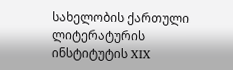სახელობის ქართული ლიტერატურის ინსტიტუტის XIX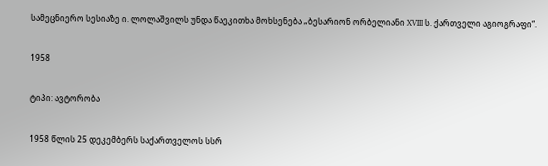სამეცნიერო სესიაზე ი. ლოლაშვილს უნდა წაეკითხა მოხსენება „ბესარიონ ორბელიანი XVIII ს. ქართველი აგიოგრაფი“.

1958

ტიპი: ავტორობა

1958 წლის 25 დეკემბერს საქართველოს სსრ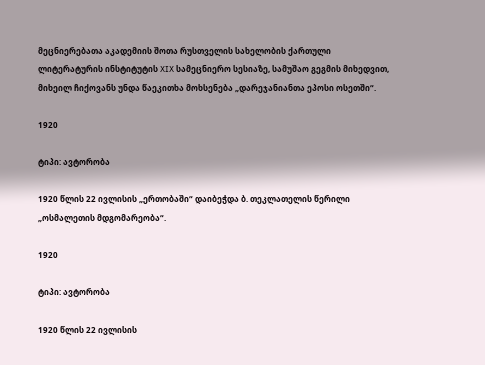მეცნიერებათა აკადემიის შოთა რუსთველის სახელობის ქართული ლიტერატურის ინსტიტუტის XIX სამეცნიერო სესიაზე, სამუშაო გეგმის მიხედვით, მიხეილ ჩიქოვანს უნდა წაეკითხა მოხსენება „დარეჯანიანთა ეპოსი ოსეთში“.

1920

ტიპი: ავტორობა

1920 წლის 22 ივლისის „ერთობაში“ დაიბეჭდა ბ. თეკლათელის წერილი „ოსმალეთის მდგომარეობა“.

1920

ტიპი: ავტორობა

1920 წლის 22 ივლისის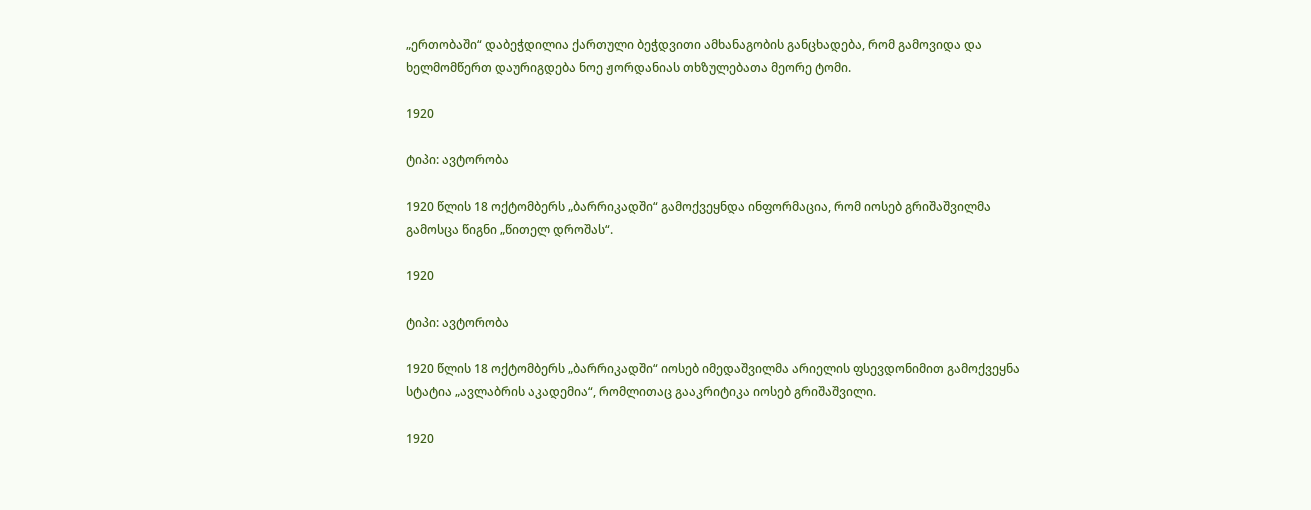„ერთობაში“ დაბეჭდილია ქართული ბეჭდვითი ამხანაგობის განცხადება, რომ გამოვიდა და ხელმომწერთ დაურიგდება ნოე ჟორდანიას თხზულებათა მეორე ტომი.

1920

ტიპი: ავტორობა

1920 წლის 18 ოქტომბერს „ბარრიკადში“ გამოქვეყნდა ინფორმაცია, რომ იოსებ გრიშაშვილმა გამოსცა წიგნი „წითელ დროშას“.

1920

ტიპი: ავტორობა

1920 წლის 18 ოქტომბერს „ბარრიკადში“ იოსებ იმედაშვილმა არიელის ფსევდონიმით გამოქვეყნა სტატია „ავლაბრის აკადემია“, რომლითაც გააკრიტიკა იოსებ გრიშაშვილი.

1920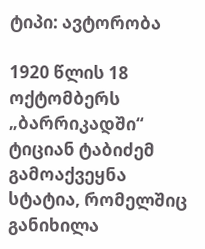ტიპი: ავტორობა

1920 წლის 18 ოქტომბერს „ბარრიკადში“ ტიციან ტაბიძემ გამოაქვეყნა სტატია, რომელშიც განიხილა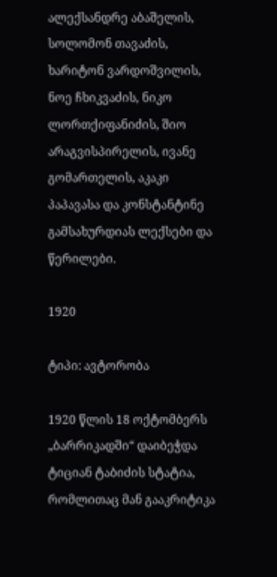ალექსანდრე აბაშელის, სოლომონ თავაძის, ხარიტონ ვარდოშვილის, ნოე ჩხიკვაძის, ნიკო ლორთქიფანიძის, შიო არაგვისპირელის, ივანე გომართელის, აკაკი პაპავასა და კონსტანტინე გამსახურდიას ლექსები და წერილები.

1920

ტიპი: ავტორობა

1920 წლის 18 ოქტომბერს „ბარრიკადში“ დაიბეჭდა ტიციან ტაბიძის სტატია, რომლითაც მან გააკრიტიკა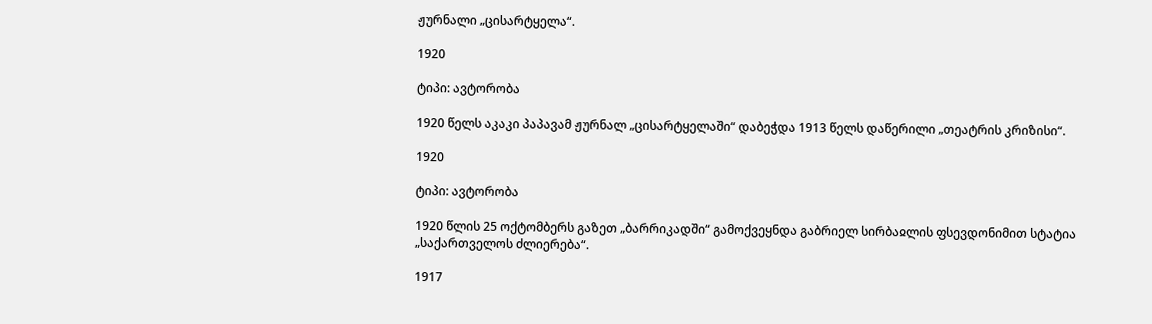ჟურნალი „ცისარტყელა“.

1920

ტიპი: ავტორობა

1920 წელს აკაკი პაპავამ ჟურნალ „ცისარტყელაში“ დაბეჭდა 1913 წელს დაწერილი „თეატრის კრიზისი“.

1920

ტიპი: ავტორობა

1920 წლის 25 ოქტომბერს გაზეთ „ბარრიკადში“ გამოქვეყნდა გაბრიელ სირბაჲლის ფსევდონიმით სტატია „საქართველოს ძლიერება“.

1917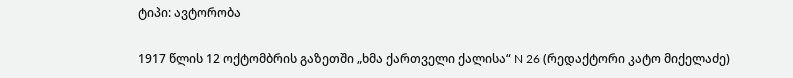ტიპი: ავტორობა

1917 წლის 12 ოქტომბრის გაზეთში „ხმა ქართველი ქალისა“ N 26 (რედაქტორი კატო მიქელაძე)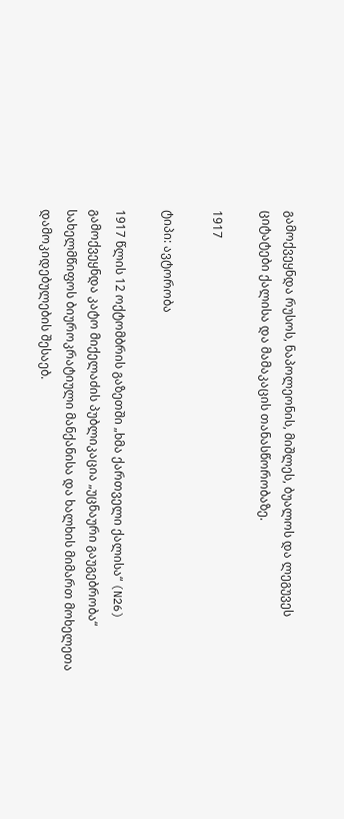გამოქვეყნდა რუსოს, ნაპოლეონის, მიშლეს, ბუალოს და ლეგუვეს ციტატები ქალისა და მამაკაცის თანასწორობაზე.

1917

ტიპი: ავტორობა

1917 წლის 12 ოქტომბრის გაზეთში „ხმა ქართველი ქალისა“ (N26) გამოქვეყნდა კატო მიქელაძის პუბლიკაცია „უცნაური გაუგებრობა“ სახელმწიფოს ბიუროკრატიული მანქანისა და ხალხის მიმართ მოხელეთა დამოკიდებულების შესაებ.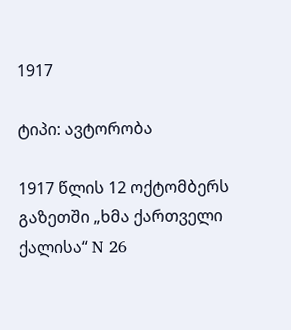1917

ტიპი: ავტორობა

1917 წლის 12 ოქტომბერს გაზეთში „ხმა ქართველი ქალისა“ N 26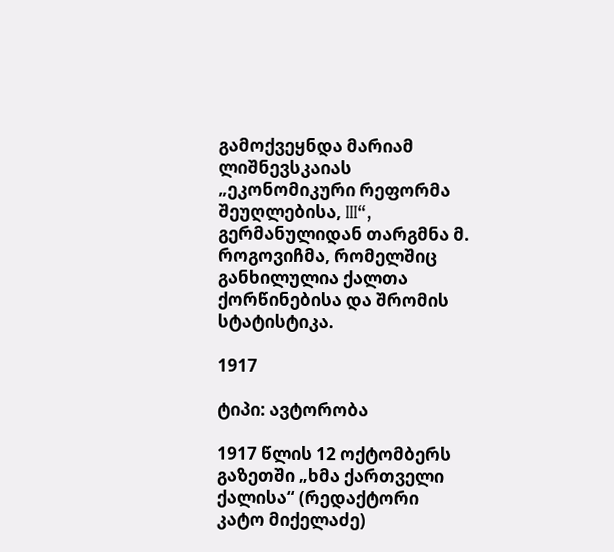გამოქვეყნდა მარიამ ლიშნევსკაიას „ეკონომიკური რეფორმა შეუღლებისა, III“, გერმანულიდან თარგმნა მ. როგოვიჩმა, რომელშიც განხილულია ქალთა ქორწინებისა და შრომის სტატისტიკა.

1917

ტიპი: ავტორობა

1917 წლის 12 ოქტომბერს გაზეთში „ხმა ქართველი ქალისა“ (რედაქტორი კატო მიქელაძე)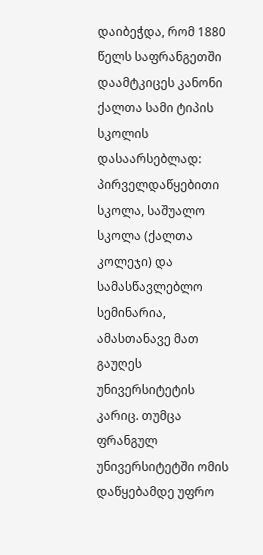დაიბეჭდა, რომ 1880 წელს საფრანგეთში დაამტკიცეს კანონი ქალთა სამი ტიპის სკოლის დასაარსებლად: პირველდაწყებითი სკოლა, საშუალო სკოლა (ქალთა კოლეჯი) და სამასწავლებლო სემინარია, ამასთანავე მათ გაუღეს უნივერსიტეტის კარიც. თუმცა ფრანგულ უნივერსიტეტში ომის დაწყებამდე უფრო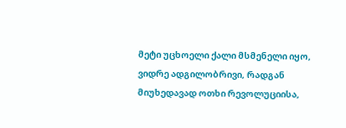მეტი უცხოელი ქალი მსმენელი იყო, ვიდრე ადგილობრივი, რადგან მიუხედავად ოთხი რევოლუციისა,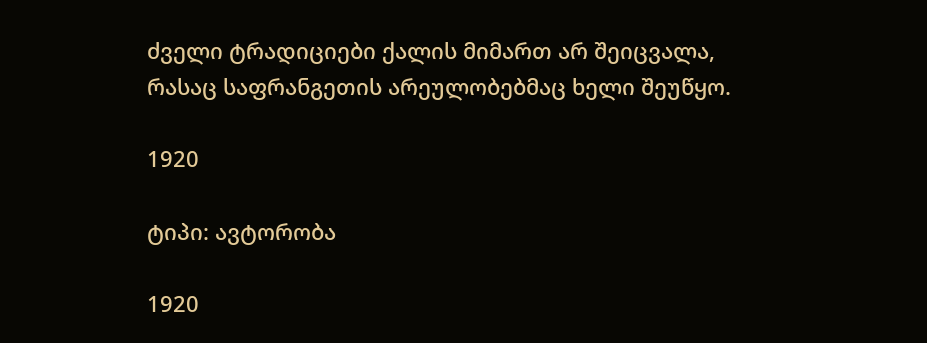ძველი ტრადიციები ქალის მიმართ არ შეიცვალა, რასაც საფრანგეთის არეულობებმაც ხელი შეუწყო.

1920

ტიპი: ავტორობა

1920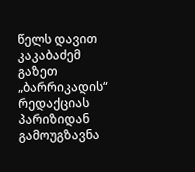წელს დავით კაკაბაძემ გაზეთ „ბარრიკადის“ რედაქციას პარიზიდან გამოუგზავნა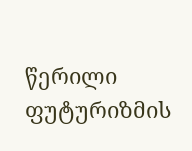წერილი ფუტურიზმის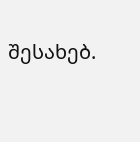შესახებ.